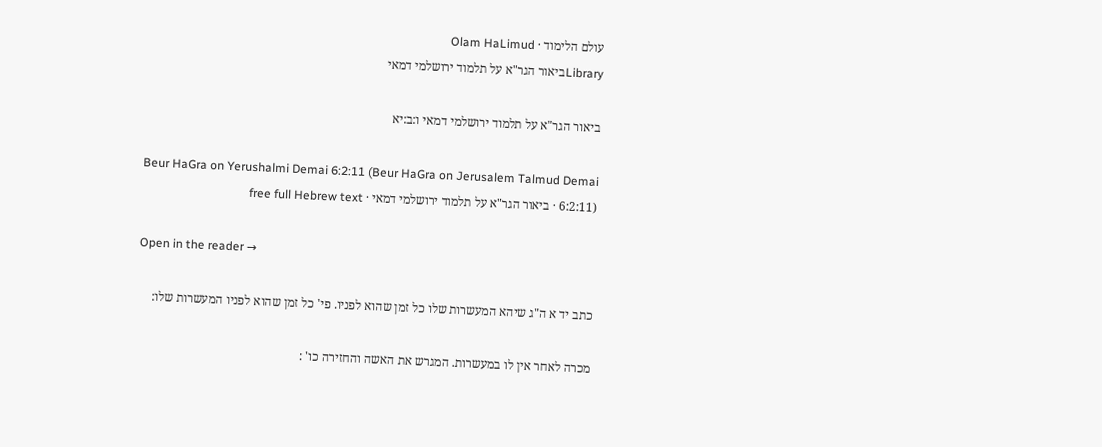עולם הלימוד · Olam HaLimud
Libraryביאור הגר"א על תלמוד ירושלמי דמאי

ביאור הגר"א על תלמוד ירושלמי דמאי ו:ב:יא

Beur HaGra on Yerushalmi Demai 6:2:11 (Beur HaGra on Jerusalem Talmud Demai 6:2:11) · ביאור הגר"א על תלמוד ירושלמי דמאי · free full Hebrew text

Open in the reader →

כתב יד א ה"ג שיהא המעשרות שלו כל זמן שהוא לפניו. פי' כל זמן שהוא לפניו המעשרות שלו:

מכרה לאחר אין לו במעשרות. המגרש את האשה והחזירה כו' :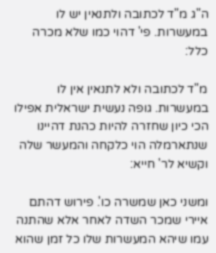ה"ג מ"ד לכתובה ולתנאין יש לו במעשרות. פי' דהוי כמו שלא מכרה כלל:

מ"ד לכתובה ולא לתנאין אין לו במעשרות. גופה נעשית ישראלית אפילו הכי כיון שחזרה להיות כהנת דהיינו שנתארמלה הוי כלקחה והמעשר שלה וקשיא לר' חייא:

ומשני כאן שמשרה כו'. פירוש דהתם איירי שמכר השדה לאחר אלא שהתנה עמו שיהא המעשרות שלו כל זמן שהוא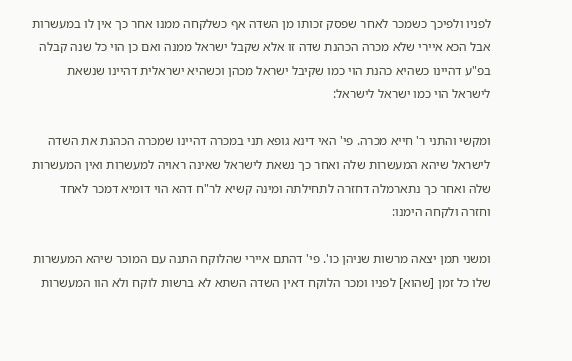לפניו ולפיכך כשמכר לאחר שפסק זכותו מן השדה אף כשלקחה ממנו אחר כך אין לו במעשרות אבל הכא איירי שלא מכרה הכהנת שדה זו אלא שקבל ישראל ממנה ואם כן הוי כל שנה קבלה בפ"ע דהיינו כשהיא כהנת הוי כמו שקיבל ישראל מכהן וכשהיא ישראלית דהיינו שנשאת לישראל הוי כמו ישראל לישראל:

ומקשי והתני ר' חייא מכרה. פי' האי דינא גופא תני במכרה דהיינו שמכרה הכהנת את השדה לישראל שיהא המעשרות שלה ואחר כך נשאת לישראל שאינה ראויה למעשרות ואין המעשרות שלה ואחר כך נתארמלה דחזרה לתחילתה ומינה קשיא לר"ח דהא הוי דומיא דמכר לאחד וחזרה ולקחה הימנו:

ומשני תמן יצאה מרשות שניהן כו'. פי' דהתם איירי שהלוקח התנה עם המוכר שיהא המעשרות שלו כל זמן [שהוא] לפניו ומכר הלוקח דאין השדה השתא לא ברשות לוקח ולא הוו המעשרות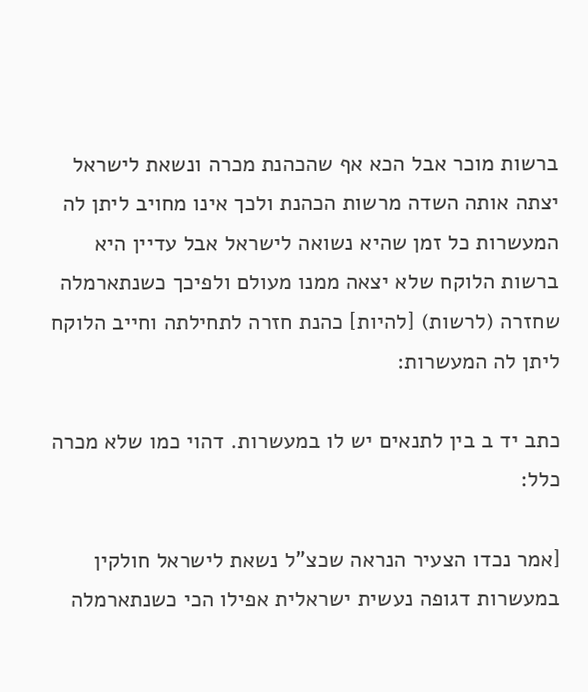ברשות מוכר אבל הכא אף שהכהנת מכרה ונשאת לישראל יצתה אותה השדה מרשות הכהנת ולכך אינו מחויב ליתן לה המעשרות כל זמן שהיא נשואה לישראל אבל עדיין היא ברשות הלוקח שלא יצאה ממנו מעולם ולפיכך כשנתארמלה שחזרה (לרשות) [להיות] כהנת חזרה לתחילתה וחייב הלוקח ליתן לה המעשרות:

כתב יד ב בין לתנאים יש לו במעשרות. דהוי כמו שלא מכרה כלל:

[אמר נכדו הצעיר הנראה שכצ"ל נשאת לישראל חולקין במעשרות דגופה נעשית ישראלית אפילו הכי כשנתארמלה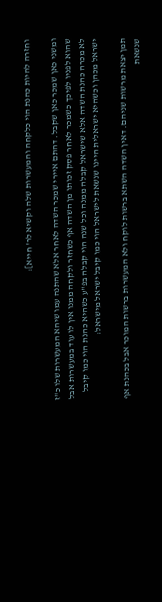וחזרה להיות כהנת הוי כלקחה והמעשרות שלה וקשיא לר' חייא]:

ומשני כאן שמכר כאן שקבל. דהתם איירי שמכר השדה לאחר אלא שהתנה עמו שיהא המעשרות שלו כ"ז שהוא לפניו לפיכך כשמכר לאחר פסק זכותו מן השדה אף כשחזר ולקחה ממנו אין לו עוד במעשרות אבל לא מכרה כהנת השדה אלא שישראל קבלה ממנה וכל שנה הוי קבלה בפ"ע כשהיא כהנת הוי כמו קיבל ישראל מכהן וכשהיא ישראלית היינו שנשאת לישראל הוי כמו קיבל ישראל מישראל:

תמן יצאת מרשות שניהם. דאין השדה השתא ברשות לוקח ולא המעשרות ברשות המוכר אבל בכהנת אף שנשאת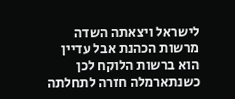לישראל ויצאתה השדה מרשות הכהנת אבל עדיין הוא ברשות הלוקח לכן כשנתארמלה חזרה לתחלתה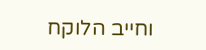וחייב הלוקח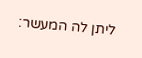ליתן לה המעשר: